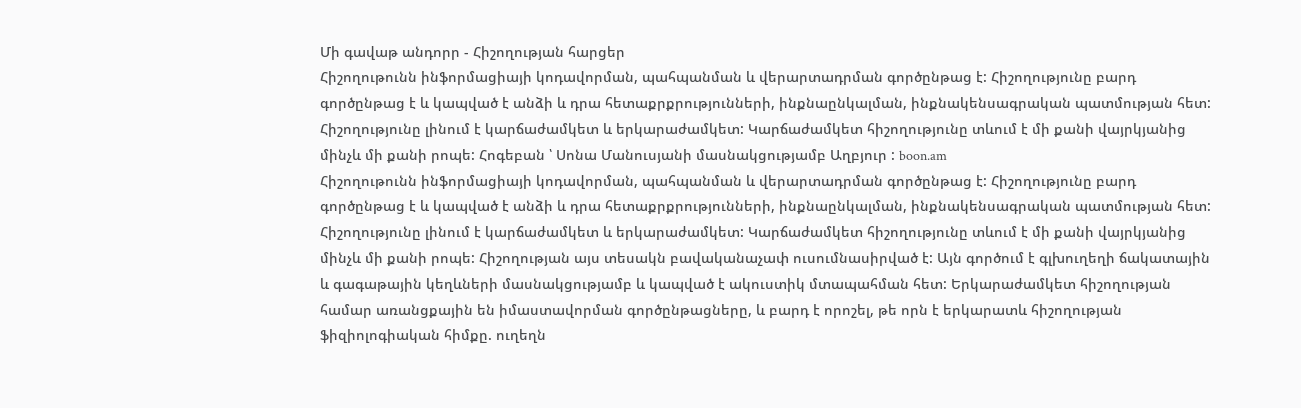Մի գավաթ անդորր - Հիշողության հարցեր
Հիշողութունն ինֆորմացիայի կոդավորման, պահպանման և վերարտադրման գործընթաց է: Հիշողությունը բարդ գործընթաց է և կապված է անձի և դրա հետաքրքրությունների, ինքնաընկալման, ինքնակենսագրական պատմության հետ: Հիշողությունը լինում է կարճաժամկետ և երկարաժամկետ: Կարճաժամկետ հիշողությունը տևում է մի քանի վայրկյանից մինչև մի քանի րոպե: Հոգեբան ՝ Սոնա Մանուսյանի մասնակցությամբ Աղբյուր : boon.am
Հիշողութունն ինֆորմացիայի կոդավորման, պահպանման և վերարտադրման գործընթաց է: Հիշողությունը բարդ գործընթաց է և կապված է անձի և դրա հետաքրքրությունների, ինքնաընկալման, ինքնակենսագրական պատմության հետ: Հիշողությունը լինում է կարճաժամկետ և երկարաժամկետ: Կարճաժամկետ հիշողությունը տևում է մի քանի վայրկյանից մինչև մի քանի րոպե: Հիշողության այս տեսակն բավականաչափ ուսումնասիրված է: Այն գործում է գլխուղեղի ճակատային և գագաթային կեղևների մասնակցությամբ և կապված է ակուստիկ մտապահման հետ: Երկարաժամկետ հիշողության համար առանցքային են իմաստավորման գործընթացները, և բարդ է որոշել, թե որն է երկարատև հիշողության ֆիզիոլոգիական հիմքը. ուղեղն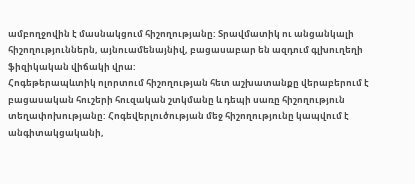ամբողջովին է մասնակցում հիշողությանը: Տրավմատիկ ու անցանկալի հիշողություններն, այնուամենայնիվ, բացասաբար են ազդում գլխուղեղի ֆիզիկական վիճակի վրա:
Հոգեթերապևտիկ ոլորտում հիշողության հետ աշխատանքը վերաբերում է բացասական հուշերի հուզական շտկմանը և դեպի սառը հիշողություն տեղափոխությանը: Հոգեվերլուծության մեջ հիշողությունը կապվում է անգիտակցականի,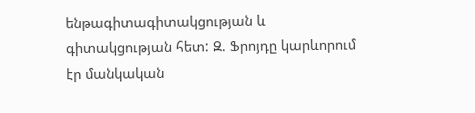ենթագիտագիտակցության և գիտակցության հետ: Զ. Ֆրոյդը կարևորում էր մանկական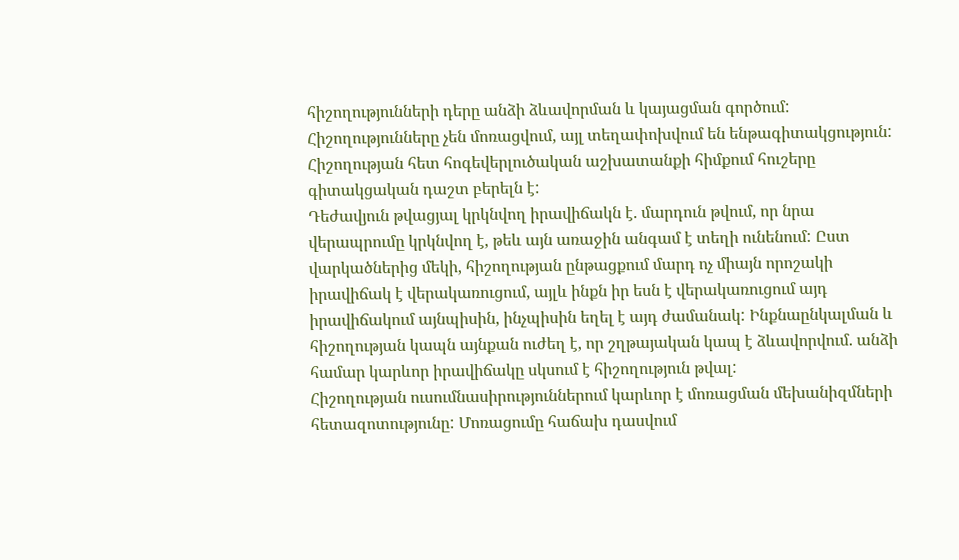հիշողությունների դերը անձի ձևավորման և կայացման գործում: Հիշողությունները չեն մոռացվում, այլ տեղափոխվում են ենթագիտակցություն: Հիշողության հետ հոգեվերլուծական աշխատանքի հիմքում հուշերը գիտակցական դաշտ բերելն է:
Դեժավյուն թվացյալ կրկնվող իրավիճակն է. մարդուն թվում, որ նրա վերապրումը կրկնվող է, թեև այն առաջին անգամ է տեղի ունենում: Ըստ վարկածներից մեկի, հիշողության ընթացքում մարդ ոչ միայն որոշակի իրավիճակ է վերակառուցում, այլև ինքն իր եսն է վերակառուցում այդ իրավիճակում այնպիսին, ինչպիսին եղել է այդ ժամանակ: Ինքնաընկալման և հիշողության կապն այնքան ուժեղ է, որ շղթայական կապ է ձևավորվում. անձի համար կարևոր իրավիճակը սկսում է հիշողություն թվալ:
Հիշողության ուսումնասիրություններում կարևոր է մոռացման մեխանիզմների հետազոտությունը: Մոռացումը հաճախ դասվում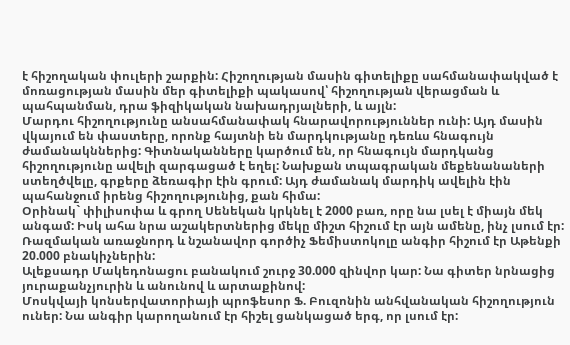է հիշողական փուլերի շարքին: Հիշողության մասին գիտելիքը սահմանափակված է մոռացության մասին մեր գիտելիքի պակասով՝ հիշողության վերացման և պահպանման, դրա ֆիզիկական նախադրյալների, և այլն:
Մարդու հիշողությունը անսահմանափակ հնարավորություններ ունի: Այդ մասին վկայում են փաստերը, որոնք հայտնի են մարդկությանը դեռևս հնագույն ժամանակններից: Գիտնականները կարծում են, որ հնագույն մարդկանց հիշողությունը ավելի զարգացած է եղել: Նախքան տպագրական մեքենանաների ստեղծվելը, գրքերը ձեռագիր էին գրում: Այդ ժամանակ մարդիկ ավելին էին պահանջում իրենց հիշողությունից, քան հիմա:
Օրինակ` փիլիսոփա և գրող Սենեկան կրկնել է 2000 բառ, որը նա լսել է միայն մեկ անգամ: Իսկ ահա նրա աշակերտներից մեկը միշտ հիշում էր այն ամենը, ինչ լսում էր:
Ռազմական առաջնորդ և նշանավոր գործիչ Ֆեմիստոկոլը անգիր հիշում էր Աթենքի 20.000 բնակիչներին:
Ալեքսադր Մակեդոնացու բանակում շուրջ 30.000 զինվոր կար: Նա գիտեր նրնացից յուրաքանչյուրին և անունով և արտաքինով:
Մոսկվայի կոնսերվատորիայի պրոֆեսոր Ֆ. Բուզոնին անհվանական հիշողություն ուներ: Նա անգիր կարողանում էր հիշել ցանկացած երգ, որ լսում էր: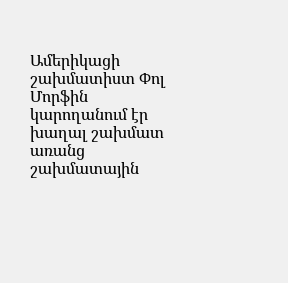Ամերիկացի շախմատիստ Փոլ Մորֆին կարողանում էր խաղալ շախմատ առանց շախմատային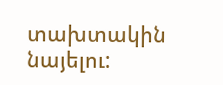տախտակին նայելու: